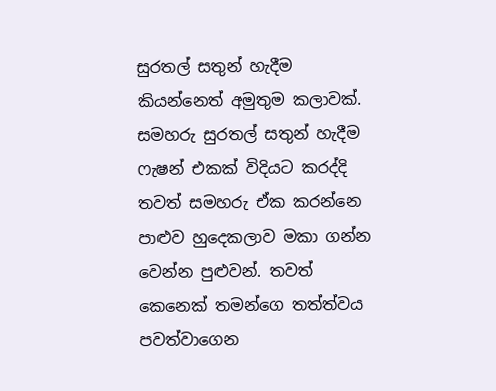සුරතල් සතුන් හැදීම කියන්නෙත් අමුතුම කලාවක්. සමහරු සුරතල් සතුන් හැදීම ෆැෂන් එකක් විදියට කරද්දි තවත් සමහරු ඒක කරන්නෙ පාළුව හුදෙකලාව මකා ගන්න වෙන්න පුළුවන්. තවත් කෙනෙක් තමන්ගෙ තත්ත්වය පවත්වාගෙන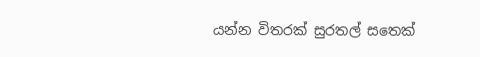යන්න විතරක් සුරතල් සතෙක්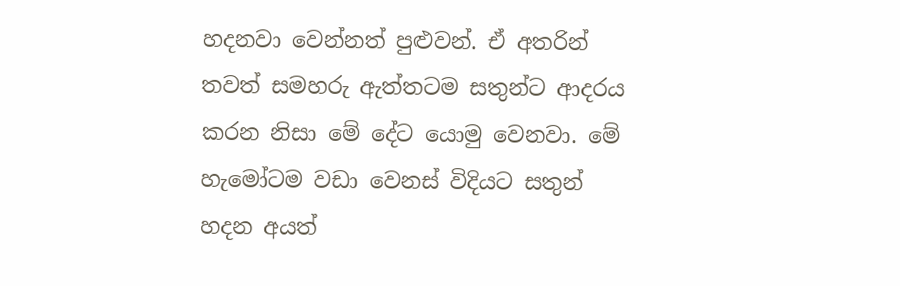හදනවා වෙන්නත් පුළුවන්. ඒ අතරින් තවත් සමහරු ඇත්තටම සතුන්ට ආදරය කරන නිසා මේ දේට යොමු වෙනවා. මේ හැමෝටම වඩා වෙනස් විදියට සතුන් හදන අයත්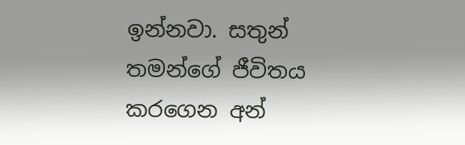ඉන්නවා. සතුන් තමන්ගේ ජීවිතය කරගෙන අන්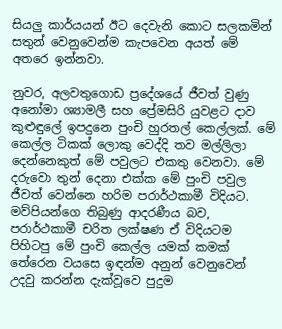සියලු කාර්යයන් ඊට දෙවැනි කොට සලකමින් සතුන් වෙනුවෙන්ම කැපවෙන අයත් මේ අතරෙ ඉන්නවා.

නුවර, අලවතුගොඩ ප්‍රදේශයේ ජීවත් වුණු අනෝමා ශ්‍යාමලී සහ ප්‍රේමසිරි යුවළට දාව කුළුඳුලේ ඉපදුනෙ පුංචි හුරතල් කෙල්ලක්. මේ කෙල්ල ටිකක් ලොකු වෙද්දි තව මල්ලිලා දෙන්නෙකුත් මේ පවුලට එකතු වෙනවා. මේ දරුවො තුන් දෙනා එක්ක මේ පුංචි පවුල ජීවත් වෙන්නෙ හරිම පරාර්ථකාමී විදියට. මව්පියන්ගෙ තිබුණු ආදරණීය බව, පරාර්ථකාමී චරිත ලක්ෂණ ඒ විදියටම පිහිටපු මේ පුංචි කෙල්ල යමක් කමක් තේරෙන වයසෙ ඉඳන්ම අනුන් වෙනුවෙන් උදවු කරන්න දැක්වූවෙ පුදුම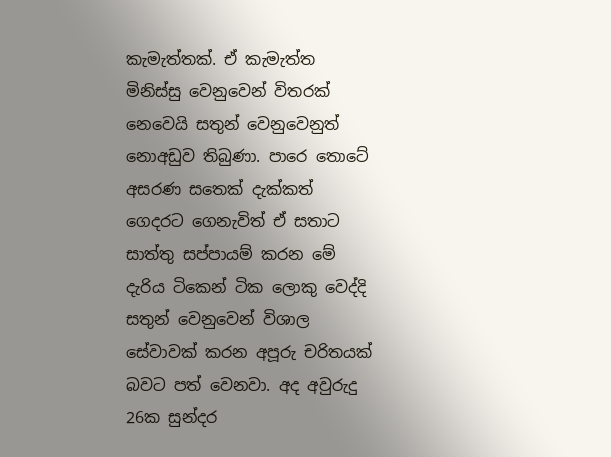කැමැත්තක්. ඒ කැමැත්ත මිනිස්සු වෙනුවෙන් විතරක් නෙවෙයි සතුන් වෙනුවෙනුත් නොඅඩුව තිබුණා. පාරෙ තොටේ අසරණ සතෙක් දැක්කත් ගෙදරට ගෙනැවිත් ඒ සතාට සාත්තු සප්පායම් කරන මේ දැරිය ටිකෙන් ටික ලොකු වෙද්දි සතුන් වෙනුවෙන් විශාල සේවාවක් කරන අපූරු චරිතයක් බවට පත් වෙනවා. අද අවුරුදු 26ක සුන්දර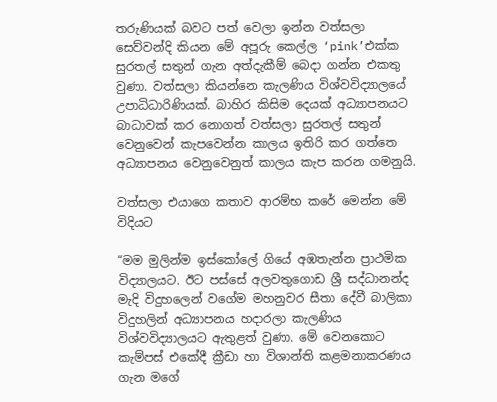තරුණියක් බවට පත් වෙලා ඉන්න වත්සලා සෙව්වන්දි කියන මේ අපූරු කෙල්ල ‘pink’එක්ක සුරතල් සතුන් ගැන අත්දැකීම් බෙදා ගන්න එකතු වුණා. වත්සලා කියන්නෙ කැලණිය විශ්වවිද්‍යාලයේ උපාධිධාරිණියක්. බාහිර කිසිම දෙයක් අධ්‍යාපනයට බාධාවක් කර නොගත් වත්සලා සුරතල් සතුන් වෙනුවෙන් කැපවෙන්න කාලය ඉතිරි කර ගත්තෙ අධ්‍යාපනය වෙනුවෙනුත් කාලය කැප කරන ගමනුයි.

වත්සලා එයාගෙ කතාව ආරම්භ කරේ මෙන්න මේ විදියට

“මම මුලින්ම ඉස්කෝලේ ගියේ අඹතැන්න ප්‍රාථමික විද්‍යාලයට. ඊට පස්සේ අලවතුගොඩ ශ්‍රී සද්ධානන්ද මැදි විදුහලෙන් වගේම මහනුවර සීතා දේවී බාලිකා විදුහලින් අධ්‍යාපනය හදාරලා කැලණිය විශ්වවිද්‍යාලයට ඇතුළත් වුණා. මේ වෙනකොට කැම්පස් එකේදී ක්‍රීඩා හා විශාන්ති කළමනාකරණය ගැන මගේ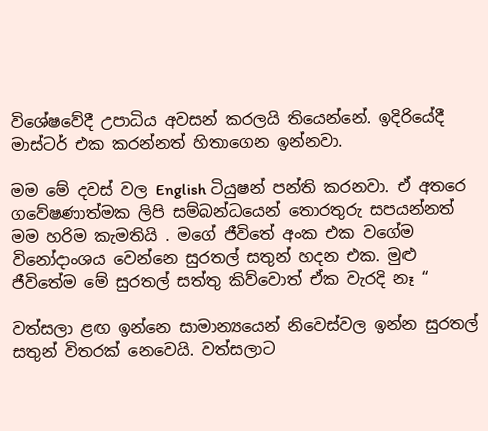විශේෂවේදී උපාධිය අවසන් කරලයි තියෙන්නේ. ඉදිරි‍යේදී මාස්ටර් එක කරන්නත් හිතාගෙන ඉන්නවා.

මම මේ දවස් වල English ටියුෂන් පන්ති කරනවා. ඒ අතරෙ ග‍වේෂණාත්මක ලිපි සම්බන්ධයෙන් තොරතුරු සපයන්නත් මම හරිම කැමතියි . මගේ ජීවිතේ අංක එක වගේම විනෝදාංශය වෙන්නෙ සුරතල් සතුන් හදන එක. මුළු ජීවිතේම මේ සුරතල් සත්තු කිව්වොත් ඒක වැරදි නෑ “

වත්සලා ළඟ ඉන්නෙ සාමාන්‍යයෙන් නිවෙස්වල ඉන්න සුරතල් සතුන් විතරක් නෙවෙයි. වත්සලාට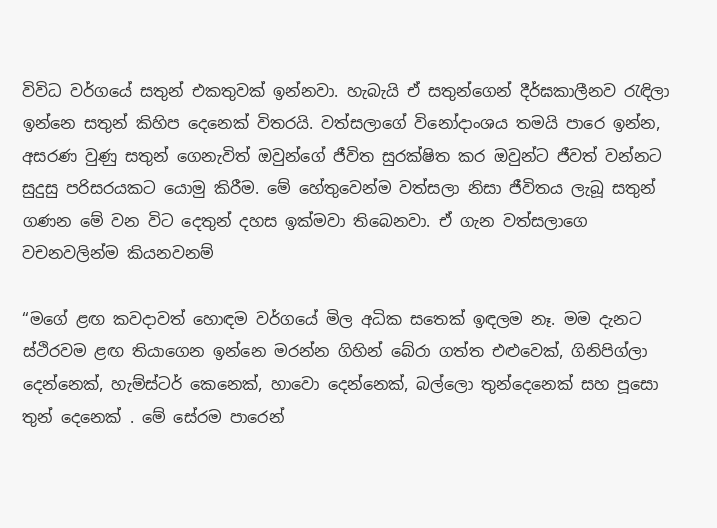විවිධ වර්ගයේ සතුන් එකතුවක් ඉන්නවා. හැබැයි ඒ සතුන්ගෙන් දීර්ඝකාලීනව රැඳිලා ඉන්නෙ සතුන් කිහිප දෙනෙක් විතරයි. වත්සලාගේ විනෝදාංශය තමයි පාරෙ ඉන්න, අසරණ වුණු සතුන් ගෙනැවිත් ඔවුන්ගේ ජීවිත සුරක්ෂිත කර ඔවුන්ට ජීවත් වන්නට සුදුසු පරිසරයකට යොමු කිරීම. මේ හේතුවෙන්ම වත්සලා නිසා ජීවිතය ලැබූ සතුන් ගණන මේ වන විට දෙතුන් දහස ඉක්මවා තිබෙනවා. ඒ ගැන වත්සලාගෙ වචනවලින්ම කියනවනම්

“මගේ ළඟ කවදාවත් හොඳම වර්ගයේ මිල අධික සතෙක් ඉඳලම නෑ. මම දැනට ස්ථිරවම ළඟ තියාගෙන ඉන්නෙ මරන්න ගිහින් බේරා ගත්ත එළුවෙක්, ගිනිපිග්ලා දෙන්නෙක්, හැම්ස්ටර් කෙනෙක්, හාවො දෙන්නෙක්, බල්ලො තුන්දෙනෙක් සහ පූසො තුන් දෙනෙක් . මේ සේරම පාරෙන්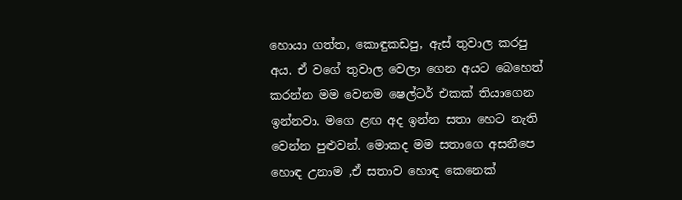හොයා ගත්ත, කොඳුකඩපු, ඇස් තුවාල කරපු අය. ඒ වගේ තුවාල වෙලා ගෙන අයට බෙහෙත් කරන්න මම වෙනම ෂෙල්ටර් එකක් තියාගෙන ඉන්නවා. මගෙ ළඟ අද ඉන්න සතා හෙට නැති වෙන්න පුළුවන්. මොකද මම සතාගෙ අසනීපෙ හොඳ උනාම ,ඒ සතාව හොඳ කෙනෙක්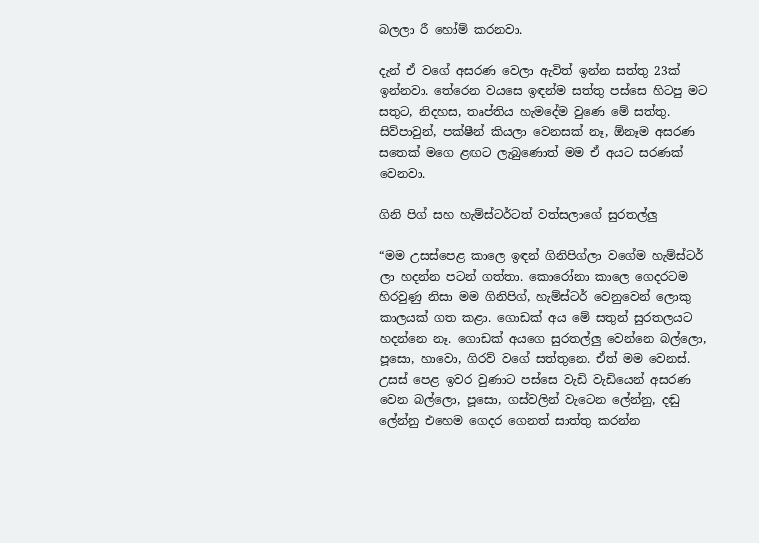බලලා රී හෝම් කරනවා.

දැන් ඒ වගේ අසරණ වෙලා ඇවිත් ඉන්න සත්තු 23ක් ඉන්නවා. තේරෙන වයසෙ ඉඳන්ම සත්තු පස්සෙ හිටපු මට සතුට, නිදහස, තෘප්තිය හැමදේම වුණෙ මේ සත්තු. සිව්පාවුන්, පක්ෂීන් කියලා වෙනසක් නෑ, ඕනෑම අසරණ සතෙක් මගෙ ළඟට ලැබුණොත් මම ඒ අයට සරණක් වෙනවා.

ගිනි පිග් සහ හැම්ස්ටර්ටත් වත්සලාගේ සුරතල්ලු

“මම උසස්පෙළ කාලෙ ඉඳන් ගිනිපිග්ලා වගේම හැම්ස්ටර් ලා හදන්න පටන් ගත්තා. කොරෝනා කාලෙ ගෙදරටම හිරවුණු නිසා මම ගිනිපිග්, හැම්ස්ටර් වෙනුවෙන් ලොකු කාලයක් ගත කළා. ගොඩක් අය මේ සතුන් සුරතලයට හදන්නෙ නෑ. ගොඩක් අයගෙ සුරතල්ලු වෙන්නෙ බල්ලො, පූසො, හාවො, ගිරව් වගේ සත්තුනෙ. ඒත් මම වෙනස්. උසස් පෙළ ඉවර වුණාට පස්සෙ වැඩි වැඩියෙන් අසරණ වෙන බල්ලො, පූසො, ගස්වලින් වැටෙන ලේන්නු, දඬු ලේන්නු එහෙම ගෙදර ගෙනත් සාත්තු කරන්න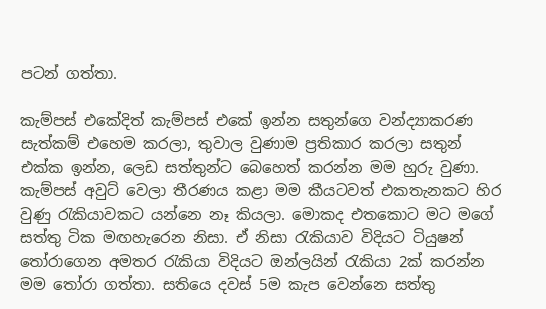පටන් ගත්තා.

කැම්පස් එකේදිත් කැම්පස් එකේ ඉන්න සතුන්ගෙ වන්ද්‍යාකරණ සැත්කම් එහෙම කරලා, තුවාල වුණාම ප්‍රතිකාර කරලා සතුන් එක්ක ඉන්න, ලෙඩ සත්තුන්ට බෙහෙත් කරන්න මම හුරු වුණා. කැම්පස් අවුට් වෙලා තීරණය කළා මම කීයටවත් එකතැනකට හිර වුණු රැකියාවකට යන්නෙ නෑ කියලා. මොකද එතකොට මට මගේ සත්තු ටික මඟහැරෙන නිසා. ඒ නිසා රැකියාව විදියට ටියුෂන් තෝරාගෙන අමතර රැකියා විදියට ඔන්ලයින් රැකියා 2ක් කරන්න මම තෝරා ගත්තා. සතියෙ දවස් 5ම කැප වෙන්නෙ සත්තු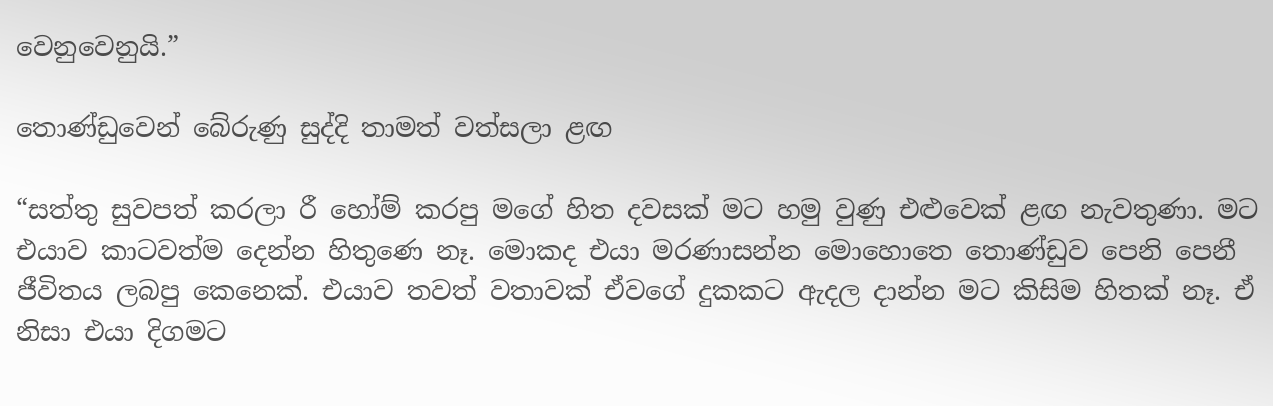වෙනුවෙනුයි.”

තොණ්ඩුවෙන් බේරුණු සුද්දි තාමත් වත්සලා ළඟ

“සත්තු සුවපත් කරලා රී හෝම් කරපු මගේ හිත දවසක් මට හමු වුණු එළුවෙක් ළඟ නැවතුණා. මට එයාව කාටවත්ම දෙන්න හිතුණෙ නෑ. මොකද එයා මරණාසන්න මොහොතෙ තොණ්ඩුව පෙනි පෙනී ජීවිතය ලබපු කෙනෙක්. එයාව තවත් වතාවක් ඒවගේ දුකකට ඇදල දාන්න මට කිසිම හිතක් නෑ. ඒ නිසා එයා දිගමට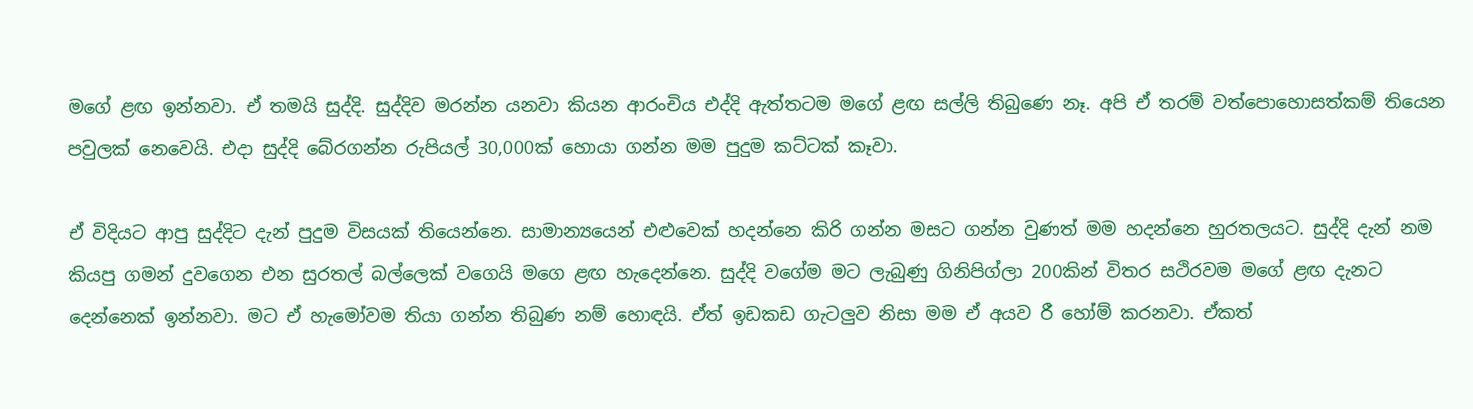මගේ ළඟ ඉන්නවා. ඒ තමයි සුද්දි. සුද්දිව මරන්න යනවා කියන ආරංචිය එද්දි ඇත්තටම මගේ ළඟ සල්ලි තිබුණෙ නෑ. අපි ඒ තරම් වත්පොහොසත්කම් තියෙන පවුලක් නෙවෙයි. එදා සුද්දි බේරගන්න රුපියල් 30,000ක් හොයා ගන්න මම පුදුම කට්ටක් කෑවා.

ඒ විදියට ආපු සුද්දිට දැන් පුදුම විසයක් තියෙන්නෙ. සාමාන්‍යයෙන් එළුවෙක් හදන්නෙ කිරි ගන්න මසට ගන්න වුණත් මම හදන්නෙ හුරතලයට. සුද්දි දැන් නම කියපු ගමන් දුවගෙන එන සුරතල් බල්ලෙක් වගෙයි මගෙ ළඟ හැදෙන්නෙ. සුද්දි වගේම මට ලැබුණු ගිනිපිග්ලා 200කින් විතර සථිරවම මගේ ළඟ දැනට දෙන්නෙක් ඉන්නවා. මට ඒ හැමෝවම තියා ගන්න තිබුණ නම් හොඳයි. ඒත් ඉඩකඩ ගැටලුව නිසා මම ඒ අයව රී හෝම් කරනවා. ඒකත්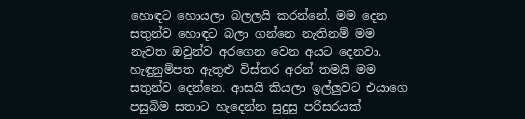හොඳට හොයලා බලලයි කරන්නේ. මම දෙන සතුන්ව හොඳට බලා ගන්නෙ නැතිනම් මම නැවත ඔවුන්ව අරගෙන වෙන අයට දෙනවා. හැඳුනුම්පත ඇතුළු විස්තර අරන් තමයි මම සතුන්ව දෙන්නෙ. ආසයි කියලා ඉල්ලුවට එයාගෙ පසුබිම සතාට හැදෙන්න සුදුසු පරිසරයක්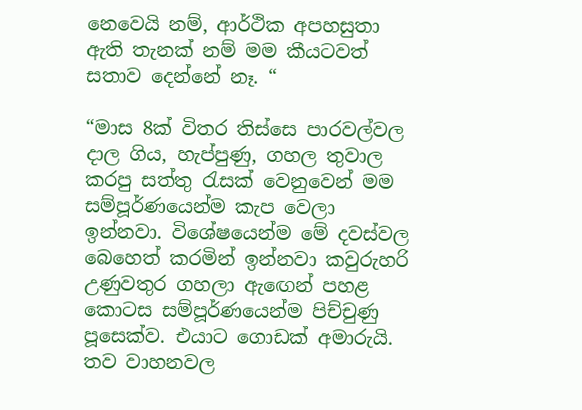නෙවෙයි නම්, ආර්ථික අපහසුතා ඇති තැනක් නම් මම කීයටවත් සතාව දෙන්නේ නෑ. “

“මාස 8ක් විතර තිස්සෙ පාරවල්වල දාල ගිය, හැප්පුණු, ගහල තුවාල කරපු සත්තු රැසක් වෙනුවෙන් මම සම්පූර්ණයෙන්ම කැප වෙලා ඉන්නවා. විශේෂයෙන්ම මේ දවස්වල බෙහෙත් කරමින් ඉන්නවා කවුරුහරි උණුවතුර ගහලා ඇඟෙන් පහළ කොටස සම්පූර්ණයෙන්ම පිච්චුණු පූසෙක්ව. එයාට ගොඩක් අමාරුයි. තව වාහනවල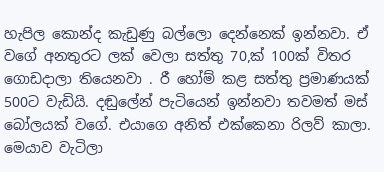හැපිල ‍කොන්ද කැඩුණු බල්ලො දෙන්නෙක් ඉන්නවා. ඒ වගේ අනතුරට ලක් වෙලා සත්තු 70,ක් 100ක් විතර ගොඩදාලා තියෙනවා . රී හෝම් කළ සත්තු ප්‍රමාණයක් 500ට වැඩියි. දඬුලේන් පැටියෙන් ඉන්නවා තවමත් මස් බෝලයක් වගේ. එයාගෙ අනිත් එක්කෙනා රිලව් කාලා. මෙයාව වැටිලා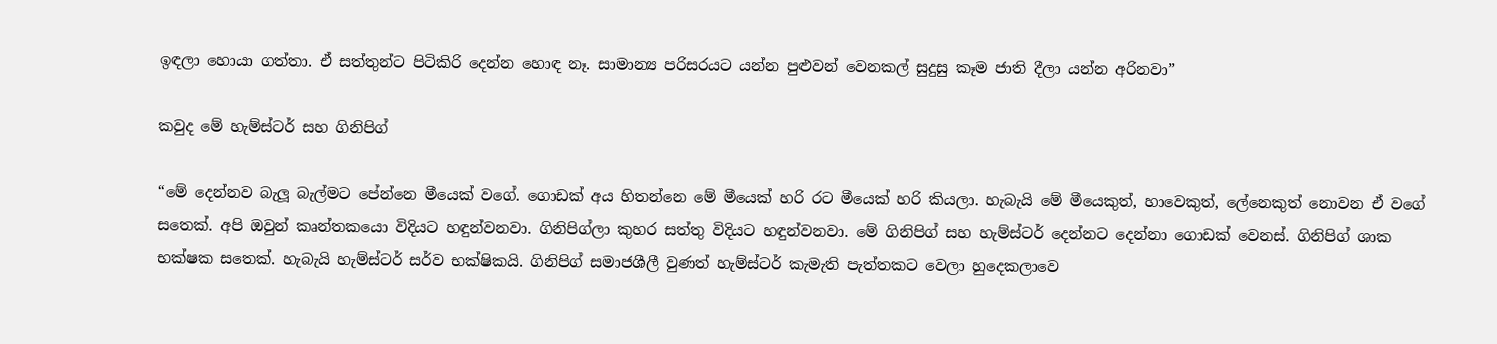ඉඳලා හොයා ගත්තා. ඒ සත්තුන්ට පිටිකිරි දෙන්න හොඳ නෑ. සාමාන්‍ය පරිසරයට යන්න පුළුවන් වෙනකල් සුදුසු කෑම ජාති දීලා යන්න අරිනවා”

කවුද මේ හැම්ස්ටර් සහ ගිනිපිග්

“මේ දෙන්නව බැලූ බැල්මට පේන්නෙ මීයෙක් වගේ. ගොඩක් අය හිතන්නෙ මේ මීයෙක් හරි රට මීයෙක් හරි කියලා. හැබැයි මේ මීයෙකුත්, හාවෙකුත්, ලේනෙකුත් නොවන ඒ වගේ සතෙක්. අපි ඔවුන් කෘන්තකයො විදියට හඳුන්වනවා. ගිනිපිග්ලා කුහර සත්තු විදියට හඳුන්වනවා. මේ ගිනිපිග් සහ හැම්ස්ටර් දෙන්නට දෙන්නා ගොඩක් වෙනස්. ගිනිපිග් ශාක භක්ෂක සතෙක්. හැබැයි හැම්ස්ටර් සර්ව භක්ෂිකයි. ගිනිපිග් සමාජශීලී වුණත් හැම්ස්ටර් කැමැති පැත්තකට වෙලා හුදෙකලාවෙ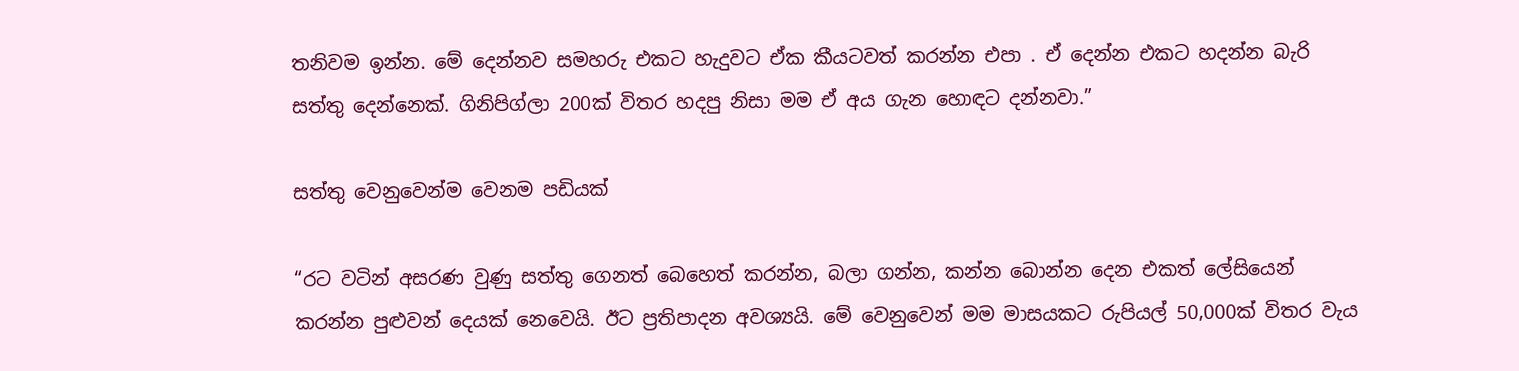තනිවම ඉන්න. මේ දෙන්නව සමහරු එකට හැදුවට ඒක කීයටවත් කරන්න එපා . ඒ දෙන්න එකට හදන්න බැරි සත්තු දෙන්නෙක්. ගිනිපිග්ලා 200ක් විතර හදපු නිසා මම ඒ අය ගැන හොඳට දන්නවා.”

සත්තු වෙනුවෙන්ම වෙනම පඩියක්

“රට වටින් අසරණ වුණු සත්තු ගෙනත් බෙහෙත් කරන්න, බලා ගන්න, කන්න බොන්න දෙන එකත් ලේසියෙන් කරන්න පුළුවන් දෙයක් නෙවෙයි. ඊට ප්‍රතිපාදන අවශ්‍යයි. මේ වෙනුවෙන් මම මාසයකට රුපියල් 50,000ක් විතර වැය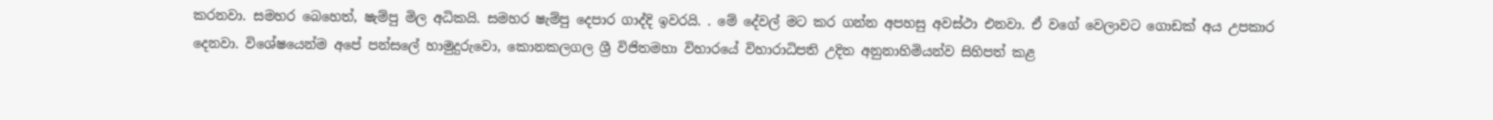කරනවා. සමහර බෙහෙත්, ෂැම්පු මිල අධිකයි. සමහර ෂැම්පු දෙපාර ගාද්දි ඉවරයි. . මේ දේවල් මට කර ගන්න අපහසු අවස්ථා එනවා. ඒ වගේ වෙලාවට ගොඩක් අය උපකාර දෙනවා. විශේෂයෙන්ම අපේ පන්සලේ හාමුදුරුවො, කොනකලගල ශ්‍රී විජිතමහා විහාරයේ විහාරාධිපති උදිත අනුනාහිමියන්ව සිහිපත් කළ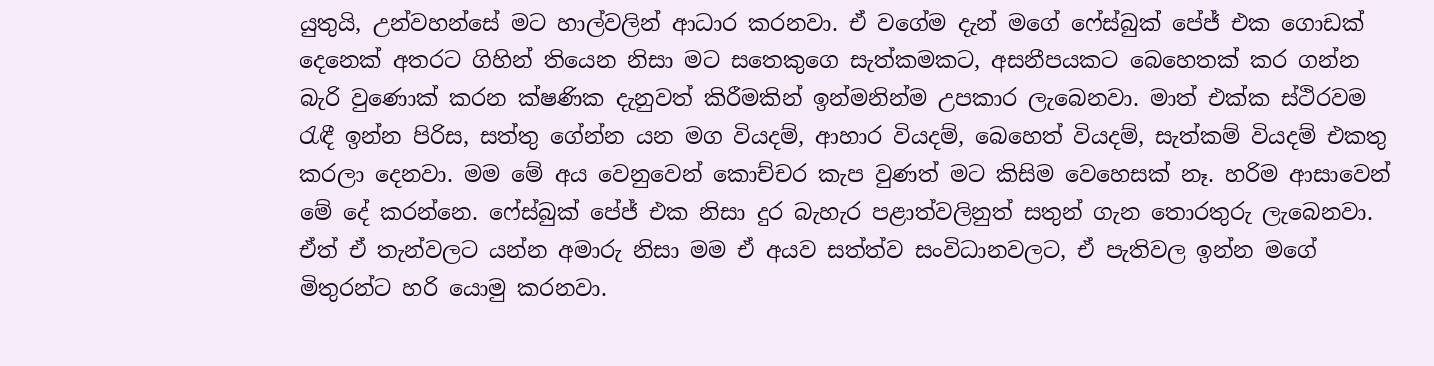යුතුයි, උන්වහන්සේ මට හාල්වලින් ආධාර කරනවා. ඒ වගේම දැන් මගේ ‍‍ෆේස්බුක් පේජ් එක ගොඩක් දෙනෙක් අතරට ගිහින් තියෙන නිසා මට සතෙකුගෙ සැත්කමකට, අසනීපයකට බෙහෙතක් කර ගන්න බැරි වුණොක් කරන ක්ෂණික දැනුවත් කිරීමකින් ඉන්මනින්ම උපකාර ලැබෙනවා. මාත් එක්ක ස්ථිරවම රැඳී ඉන්න පිරිස, සත්තු ගේන්න යන මග වියදම්, ආහාර වියදම්, බෙහෙත් වියදම්, සැත්කම් වියදම් එකතු කරලා දෙනවා. මම මේ අය වෙනුවෙන් කොච්චර කැප වුණත් මට කිසිම වෙහෙසක් නෑ. හරිම ආ‍සාවෙන් මේ දේ කරන්නෙ. ෆේස්බුක් පේජ් එක නිසා දුර බැහැර පළාත්වලිනුත් සතුන් ගැන තොරතුරු ලැබෙනවා. ඒත් ඒ තැන්වලට යන්න අමාරු නිසා මම ඒ අයව සත්ත්ව සංවිධානවලට, ඒ පැතිවල ඉන්න මගේ මිතුරන්ට හරි යොමු කරනවා.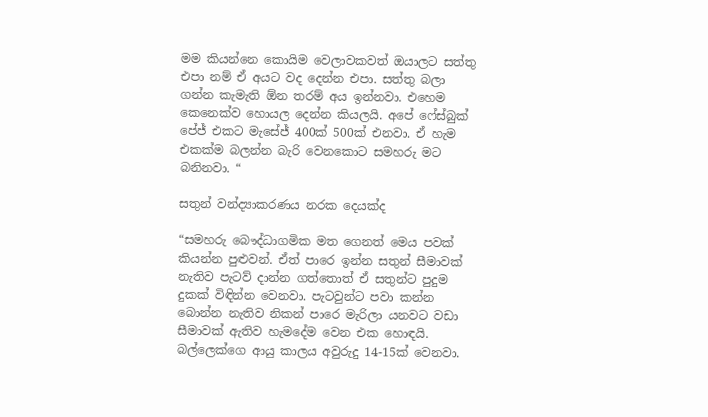මම කියන්නෙ කොයිම වෙලාවකවත් ඔයාලට සත්තු එපා නම් ඒ අයට වද දෙන්න එපා. සත්තු බලා ගන්න කැමැති ඕන තරම් අය ඉන්නවා. එහෙම කෙනෙක්ව හොයල දෙන්න කියලයි. අපේ ෆේස්බුක් පේජ් එකට මැසේජ් 400ක් 500ක් එනවා. ඒ හැම එකක්ම බලන්න බැරි වෙනකොට සමහරු මට බනිනවා. “

සතුන් වන්ද්‍යාකරණය නරක දෙයක්ද

“සමහරු බෞද්ධාගමික මත ගෙනත් මෙය පවක් කියන්න පුළුවන්. ඒත් පාරෙ ඉන්න සතුන් සීමාවක් නැතිව පැටව් දාන්න ගත්තොත් ඒ සතුන්ට පුදුම දුකක් විඳින්න වෙනවා. පැටවුන්ට පවා කන්න බොන්න නැතිව නිකන් පාරෙ මැරිලා යනවට වඩා සීමාවක් ඇතිව හැමදේම වෙන එක හොඳයි. බල්ලෙක්ගෙ ආයු කාලය අවුරුදු 14-15ක් වෙනවා.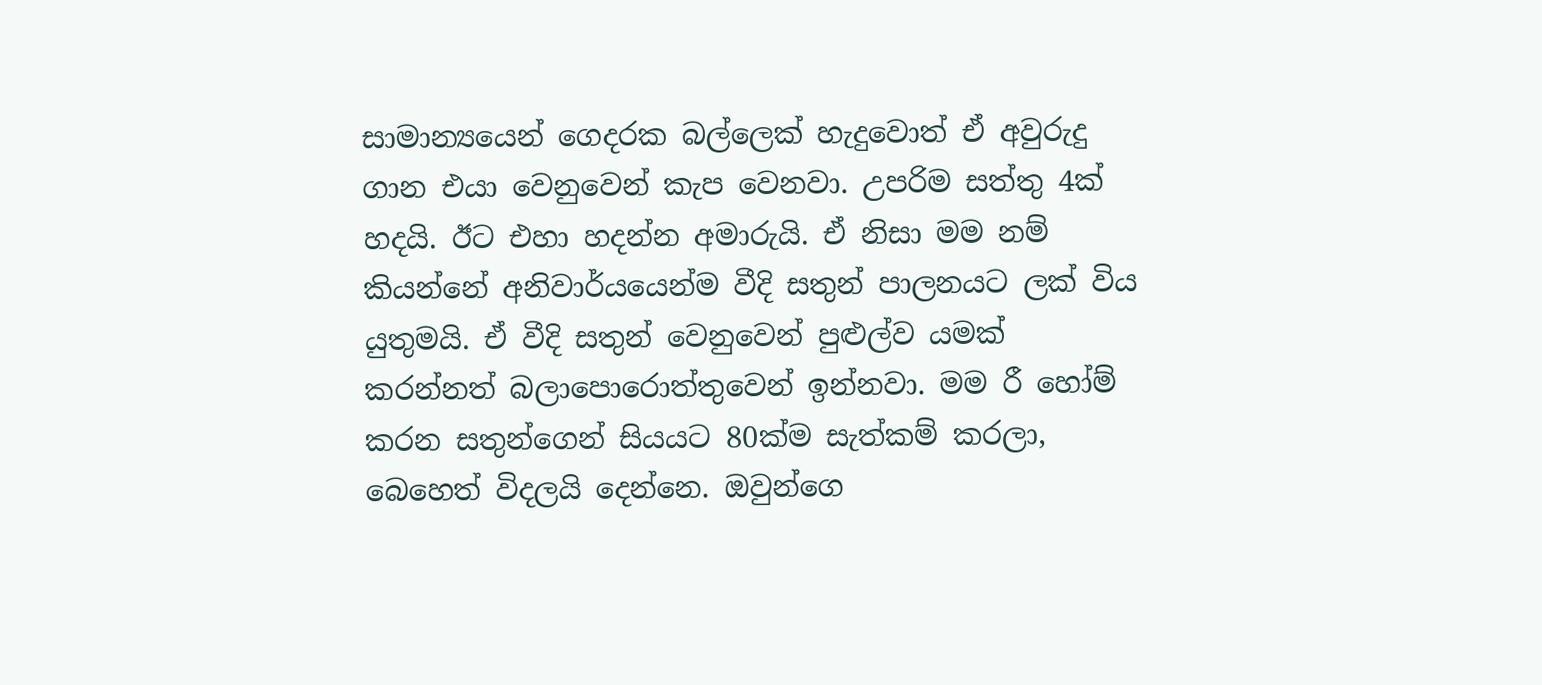සාමාන්‍යයෙන් ගෙදරක බල්ලෙක් හැදුවොත් ඒ අවුරුදු ගාන එයා වෙනුවෙන් කැප වෙනවා. උපරිම සත්තු 4ක් හදයි. ඊට එහා හදන්න අමාරුයි. ඒ නිසා මම නම් කියන්නේ අනිවාර්යයෙන්ම වීදි සතුන් පාලනයට ලක් විය යුතුමයි. ඒ වීදි සතුන් වෙනුවෙන් පුළුල්ව යමක් කරන්නත් බලාපොරොත්තුවෙන් ඉන්නවා. මම රී හෝම් කරන සතුන්ගෙන් සියයට 80ක්ම සැත්කම් කරලා, බෙහෙත් විදලයි දෙන්නෙ. ඔවුන්ගෙ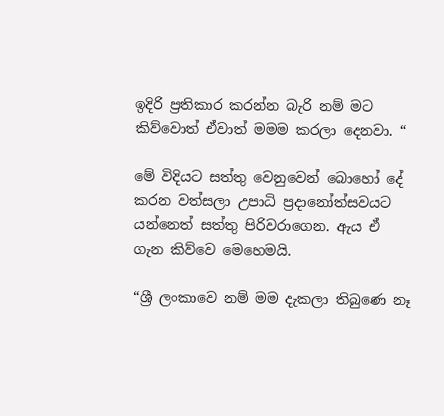ඉදිරි ප්‍රතිකාර කරන්න බැරි නම් මට කිව්වොත් ඒවාත් මමම කරලා දෙනවා. “

මේ විදියට සත්තු වෙනුවෙන් බොහෝ දේ කරන වත්සලා උපාධි ප්‍රදානෝත්සවයට යන්නෙත් සත්තු පිරිවරාගෙන. ඇය ඒ ගැන කිව්වෙ මෙහෙමයි.

“ශ්‍රී ලංකාවෙ නම් මම දැකලා තිබුණෙ නෑ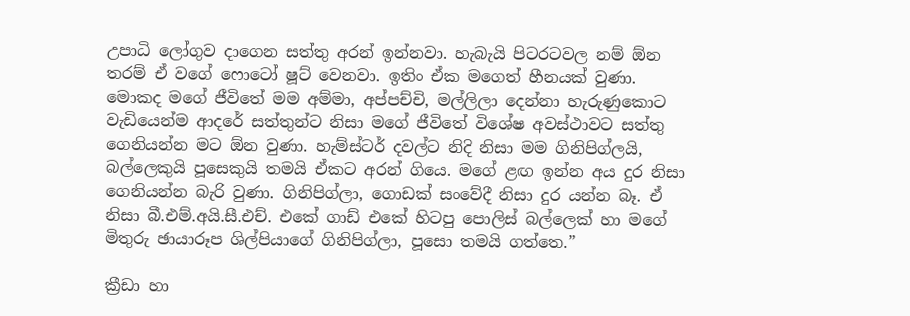උපාධි ලෝගුව දාගෙන සත්තු අරන් ඉන්නවා. හැබැයි පිටරටවල නම් ඕන තරම් ඒ වගේ ෆොටෝ ෂූට් වෙනවා. ඉතිං ඒක මගෙත් හීනයක් වුණා. මොකද මගේ ජීවිතේ මම අම්මා, අප්පච්චි, මල්ලිලා දෙන්නා හැරුණුකොට වැඩියෙන්ම ආදරේ සත්තුන්ට නිසා මගේ ජීවිතේ විශේෂ අවස්ථාවට සත්තු ගෙනියන්න මට ඕන වුණා. හැම්ස්ටර් දවල්ට නිදි නිසා මම ගිනිපිග්ලයි, බල්ලෙකුයි පූසෙකුයි තමයි ඒකට අරන් ගියෙ. මගේ ළඟ ඉන්න අය දුර නිසා ගෙනියන්න බැරි වුණා. ගිනිපිග්ලා, ගොඩක් සංවේදී නිසා දුර ‍යන්න බෑ. ඒ නිසා බී.එම්.අයි.සී.එච්. එකේ ‍ගාඩ් එකේ හිටපු පොලිස් බල්ලෙක් හා මගේ මිතුරු ඡායාරූප ශිල්පියාගේ ගිනිපිග්ලා, පූසො තමයි ගත්තෙ.”

ක්‍රීඩා හා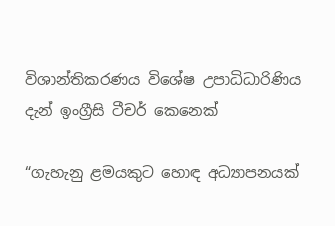විශාන්තිකරණය විශේෂ උපාධිධාරිණිය දැන් ඉංග්‍රීසි ටීචර් කෙනෙක්

“ගැහැනු ළමයකුට හොඳ අධ්‍යාපනයක්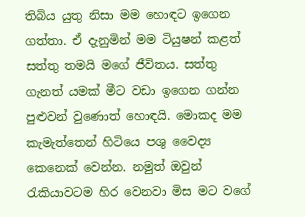තිබිය යුතු නිසා මම ‍හොඳට ඉගෙන ගත්තා. ඒ දැනුමින් මම ටියුෂන් කළත් සත්තු තමයි මගේ ජීවිතය. සත්තු ගැනත් යමක් මීට වඩා ඉගෙන ගන්න පුළුවන් වුණොත් හොඳයි. මොකද මම කැමැත්තෙන් හිටියෙ පශු වෛද්‍ය කෙනෙක් වෙන්න. නමුත් ඔවුන් රැකියාවටම හිර වෙනවා මිස මට වගේ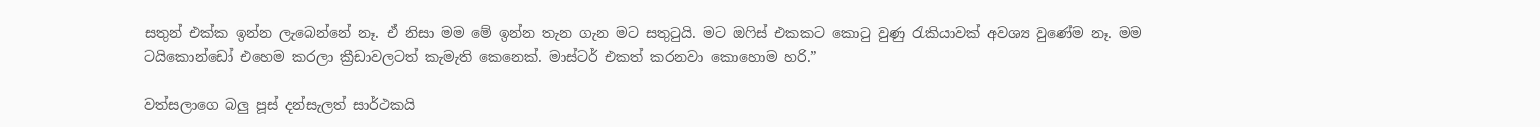සතුන් එක්ක ඉන්න ලැබෙන්නේ නෑ. ඒ නිසා මම මේ ඉන්න තැන ගැන මට සතුටුයි. මට ඔෆිස් එකකට කොටු වුණු රැකියාවක් අවශ්‍ය වුණේම නෑ. මම ටයිකොන්ඩෝ එහෙම කරලා ක්‍රීඩාවලටත් කැමැති කෙනෙක්. මාස්ටර් එකත් කරනවා කොහොම හරි.”

වත්සලාගෙ බලු පූස් දන්සැලත් සාර්ථකයි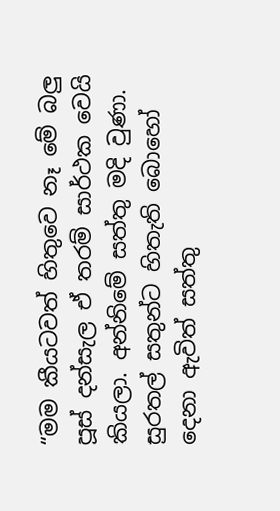“මම කීයටවත් හිතුවෙ නෑ මේ බලු පූස් දන්සැල ඒ තරම් සාර්ථක වෙයි කියලා. අන්නිමේ සත්තු මදි වුණා. සුරතල් සතුන්ට හිතැති බොහෝ දෙනා ඇවිත් සත්තු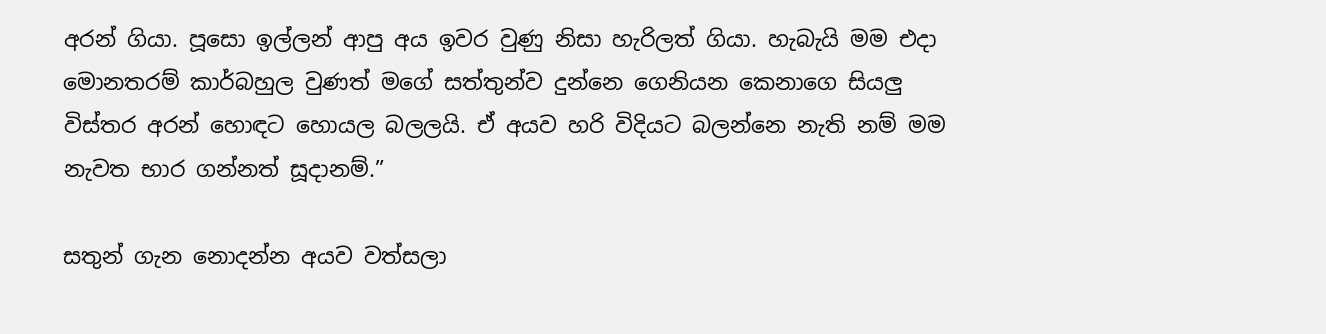අරන් ගියා. පූසො ඉල්ලන් ආපු අය ඉවර වුණු නිසා හැරිලත් ගියා. හැබැයි මම එදා මොනතරම් කාර්බහුල වුණත් මගේ සත්තුන්ව දුන්නෙ ගෙනියන කෙනාගෙ සියලු විස්තර අරන් හොඳට හොයල බලලයි. ඒ අයව හරි විදියට බලන්නෙ නැති නම් මම නැවත භාර ගන්නත් සූදානම්.”

සතුන් ගැන ‍නොදන්න අයව වත්සලා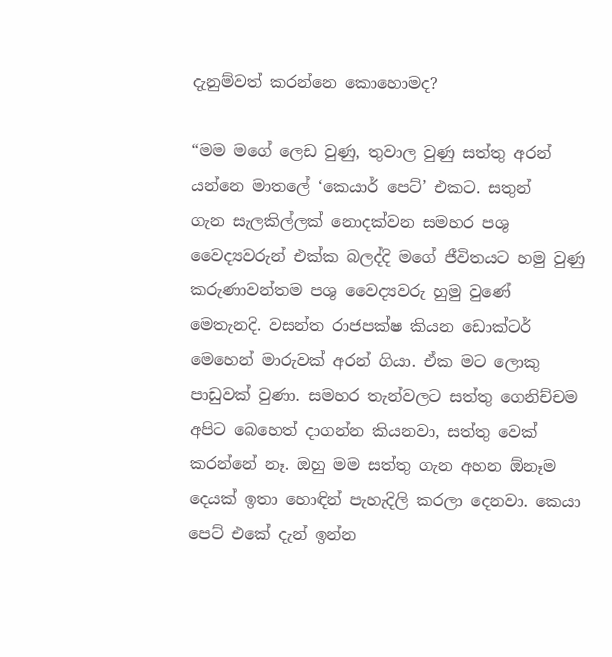දැනුම්වත් කරන්නෙ කොහොමද?

“මම මගේ ලෙඩ වුණු, තුවාල වුණු සත්තු අරන් යන්නෙ මාතලේ ‘කෙයාර් පෙට්’ එකට. සතුන් ගැන ‍සැලකිල්ලක් නොදක්වන සමහර පශු වෛද්‍යවරුන් එක්ක බලද්දි මගේ ජීවිතයට හමු වුණු කරුණාවන්තම පශු වෛද්‍යවරු හුමු වුණේ මෙතැනදි. වසන්ත රාජපක්ෂ කියන ඩොක්ටර් මෙහෙන් මාරුවක් අරන් ගියා. ඒක මට ලොකු පාඩුවක් වුණා. සමහර තැන්වලට සත්තු ගෙනිච්චම අපිට බෙහෙත් දාගන්න කියනවා, සත්තු වෙක් කරන්නේ නෑ. ඔහු මම සත්තු ගැන අහන ඕනෑම දෙයක් ඉතා හොඳින් පැහැදිලි කරලා දෙනවා. කෙයා පෙට් එකේ දැන් ඉන්න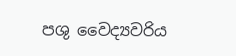පශු වෛද්‍යවරිය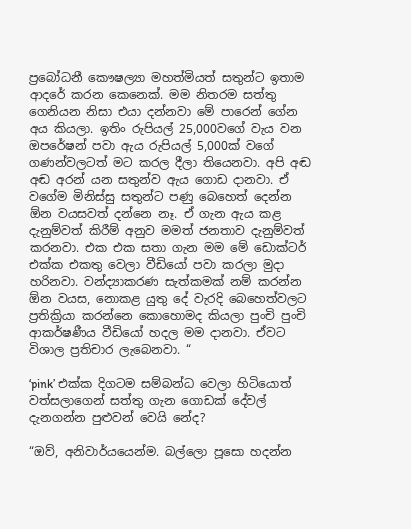ප්‍රබෝධනී කෞෂල්‍යා මහත්මියත් සතුන්ට ඉතාම ආදරේ කරන කෙනෙක්. මම නිතරම සත්තු ගෙනියන නිසා එයා දන්නවා මේ පාරෙන් ගේන අය කියලා. ඉතිං රුපියල් 25,000වගේ වැය වන ඔපරේෂන් පවා ඇය රුපියල් 5,000ක් වගේ ගණන්වලටත් මට කරල දීලා තියෙනවා. අපි අඬ අඬ අරන් යන සතුන්ව ඇය ගොඩ දානවා. ඒ වගේම මිනිස්සු සතුන්ට පණු බෙහෙත් දෙන්න ඕන වයසවත් දන්නෙ නෑ. ඒ ගැන ඇය කළ දැනුම්වත් කිරීම් අනුව මමත් ජනතාව දැනුම්වත් කරනවා. එක එක සතා ගැන මම මේ ඩොක්ටර් එක්ක එකතු වෙලා වීඩියෝ පවා කරලා මුදා හරිනවා. වන්ද්‍යාකරණ සැත්කමක් නම් කරන්න ඕන වයස, නොකළ යුතු දේ වැරදි ‍බෙහෙත්වලට ප්‍රතික්‍රියා කරන්නෙ කොහොමද කියලා පුංචි පුංචි ආකර්ෂණීය වීඩියෝ හදල මම දානවා. ඒවට විශාල ප්‍රතිචාර ලැබෙනවා. “

‘pink’ එක්ක දිගටම සම්බන්ධ වෙලා හිටියොත් වත්සලාගෙන් සත්තු ගැන ගොඩක් දේවල් දැනගන්න පුළුවන් වෙයි නේද?

“ඔව්, අනිවාර්යයෙන්ම. බල්ලො පූසො හදන්න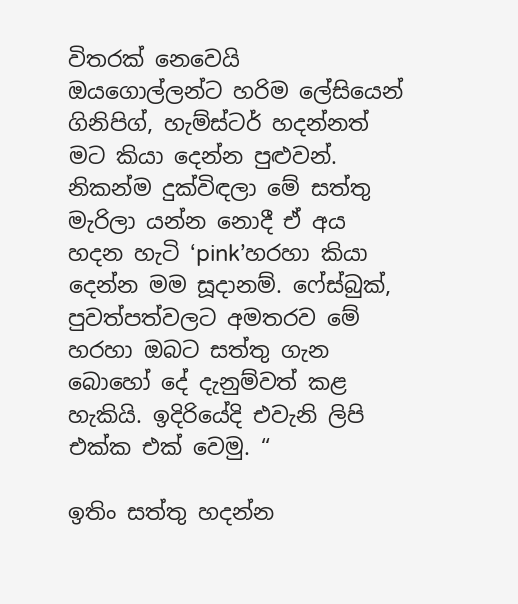විතරක් නෙවෙයි ඔයගොල්ලන්ට හරිම ලේසියෙන් ගිනිපිග්, හැම්ස්ටර් හදන්නත් මට කියා දෙන්න පුළුවන්. නිකන්ම දුක්විඳලා මේ සත්තු මැරිලා යන්න නොදී ඒ අය හදන හැටි ‘pink’හරහා කියා දෙන්න මම සූදානම්. ෆේස්බුක්, පුවත්පත්වලට අමතරව මේ හරහා ඔබට සත්තු ගැන බොහෝ දේ දැනුම්වත් කළ හැකියි. ඉදිරියේදි එවැනි ලිපි එක්ක එක් වෙමු. “

ඉතිං සත්තු හදන්න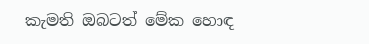කැමති ඔබටත් මේක හොඳ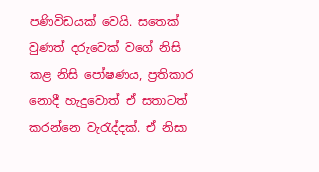පණිවිඩයක් වෙයි. සතෙක් වුණත් දරුවෙක් වගේ නිසි කළ නිසි පෝෂණය, ප්‍රතිකාර නොදී හැදුවොත් ඒ සතාටත් කරන්නෙ වැරැද්දක්. ඒ නිසා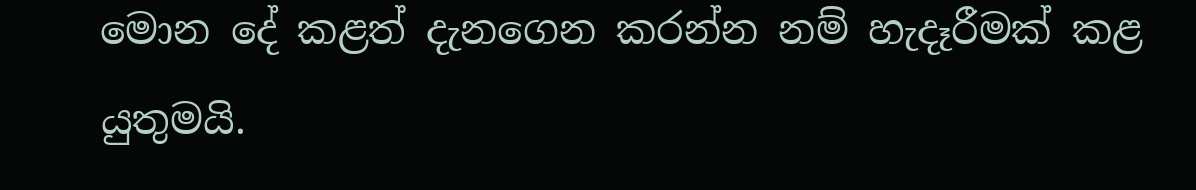මොන දේ කළත් දැනගෙන කරන්න නම් හැදෑරීමක් කළ යුතුමයි.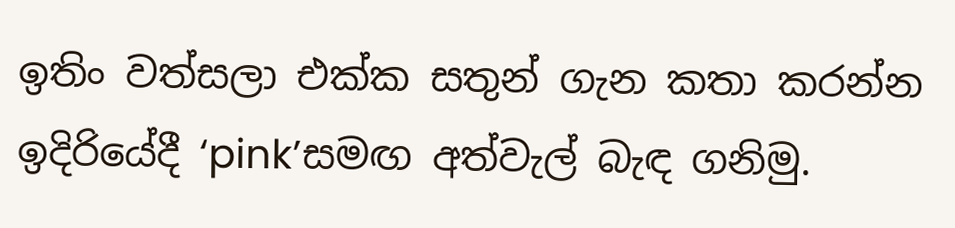ඉතිං වත්සලා එක්ක සතුන් ගැන කතා කරන්න ඉදිරියේදී ‘pink’සමඟ අත්වැල් බැඳ ගනිමු.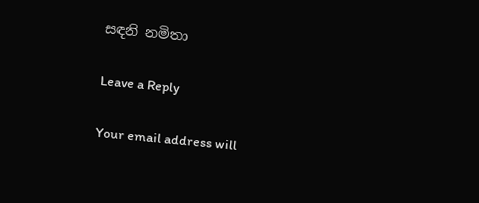සඳනි නමිතා

Leave a Reply

Your email address will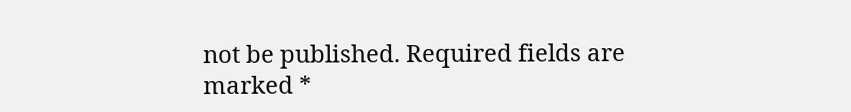not be published. Required fields are marked *